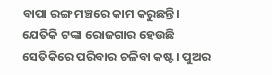ବାପା ରଙ୍ଗ ମଞ୍ଚରେ କାମ କରୁଛନ୍ତି। ଯେତିକି ଟଙ୍କା ରୋଜଗାର ହେଉଛି ସେତିକିରେ ପରିବାର ଚଳିବା କଷ୍ଟ। ପୁଅର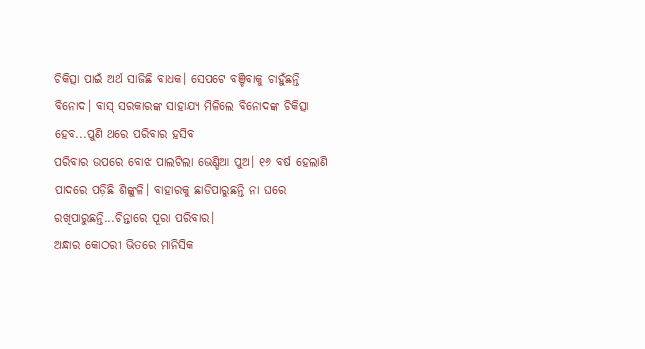ଚିକିତ୍ସା ପାଇଁ ଅର୍ଥ ସାଜିଛି ବାଧକ। ସେପଟେ ବଞ୍ଚିବାକୁ ଚାହୁଁଛନ୍ତି ବିନୋଦ। ବାସ୍ ସରକାରଙ୍କ ସାହାଯ୍ୟ ମିଳିଲେ ବିନୋଦଙ୍କ ଚିକିତ୍ସା ହେବ...ପୁଣି ଥରେ ପରିବାର ହସିବ
ପରିବାର ଉପରେ ବୋଝ ପାଲଟିଲା ଭେଣ୍ଡିଆ ପୁଅ। ୧୬ ବର୍ଷ ହେଲାଣି ପାଦରେ ପଡ଼ିଛି ଶିଙ୍କୁଳି। ବାହାରକୁ ଛାଡିପାରୁଛନ୍ତି ନା ଘରେ ରଖିପାରୁଛନ୍ତି...ଚିନ୍ତାରେ ପୂରା ପରିବାର।
ଅନ୍ଧାର କୋଠରୀ ଭିତରେ ମାନିସିକ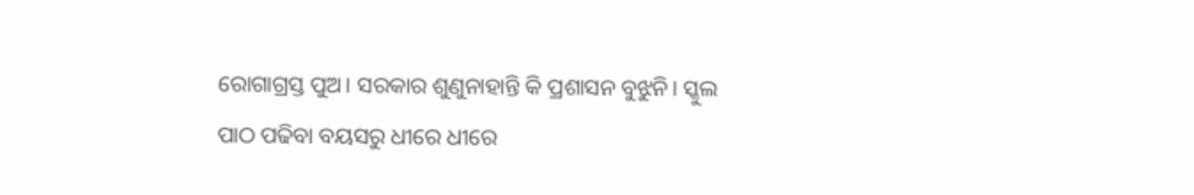ରୋଗାଗ୍ରସ୍ତ ପୁଅ। ସରକାର ଶୁଣୁନାହାନ୍ତି କି ପ୍ରଶାସନ ବୁଝୁନି। ସ୍କୁଲ ପାଠ ପଢିବା ବୟସରୁ ଧୀରେ ଧୀରେ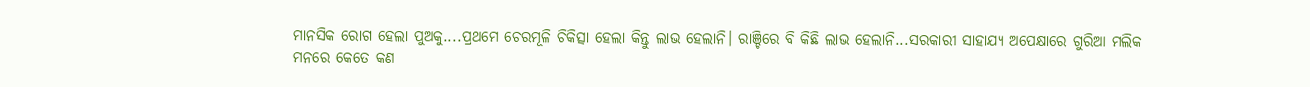ମାନସିକ ରୋଗ ହେଲା ପୁଅକୁ....ପ୍ରଥମେ ଚେରମୂଳି ଚିକିତ୍ସା ହେଲା କିନ୍ତୁ ଲାଭ ହେଲାନି। ରାଞ୍ଚିରେ ବି କିଛି ଲାଭ ହେଲାନି...ସରକାରୀ ସାହାଯ୍ୟ ଅପେକ୍ଷାରେ ଗୁରିଆ ମଲିକ
ମନରେ କେତେ କଣ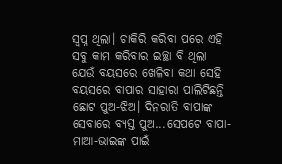ସ୍ୱପ୍ନ ଥିଲା। ଚାକିରି କରିବା ପରେ ଏହି ସବୁ କାମ କରିବାର ଇଚ୍ଛା ବି ଥିଲା
ଯେଉଁ ବୟସରେ ଖେଳିବା କଥା ସେହି ବୟସରେ ବାପାର ସାହାରା ପାଲିଟିଛନ୍ତି ଛୋଟ ପୁଅ-ଝିଅ। ଦିନରାତି ବାପାଙ୍କ ସେବାରେ ବ୍ୟସ୍ତ ପୁଅ...ସେପଟେ ବାପା-ମାଆ-ଭାଇଙ୍କ ପାଇଁ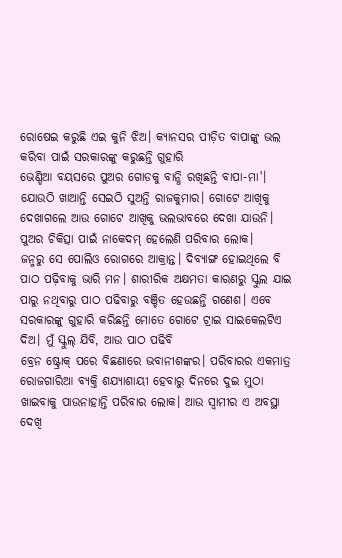ରୋଷେଇ କରୁଛି ଏଇ କୁନି ଝିଅ। କ୍ୟାନସର ପୀଡ଼ିତ ବାପାଙ୍କୁ ଭଲ କରିବା ପାଇଁ ସରକାରଙ୍କୁ କରୁଛନ୍ତି ଗୁହାରି
ଭେଣ୍ଡିଆ ବୟସରେ ପୁଅର ଗୋଡକୁ ବାନ୍ଧି ରଖିଛନ୍ତି ବାପା-ମା'। ଯୋଉଠି ଖାଆନ୍ତି ସେଇଠି ସୁଅନ୍ତି ରାଜକୁମାର। ଗୋଟେ ଆଖିକୁ ଦେଖାଗଲେ ଆଉ ଗୋଟେ ଆଖିକୁ ଭଲଭାବରେ ଦେଖା ଯାଉନି। ପୁଅର ଚିକିତ୍ସା ପାଇଁ ନାକେଦମ୍ ହେଲେଣି ପରିବାର ଲୋକ।
ଜନ୍ମରୁ ସେ ପୋଲିଓ ରୋଗରେ ଆକ୍ରାନ୍ତ। ଦିବ୍ୟାଙ୍ଗ ହୋଇଥିଲେ ବି ପାଠ ପଢ଼ିବାକୁ ଭାରି ମନ। ଶାରୀରିକ ଅକ୍ଷମତା କାରଣରୁ ସ୍କୁଲ ଯାଇ ପାରୁ ନଥିବାରୁ ପାଠ ପଢିବାରୁ ବଞ୍ଚିତ ହେଉଛନ୍ତି ଗଣେଶ। ଏବେ ସରକାରଙ୍କୁ ଗୁହାରି କରିଛନ୍ତି ମୋତେ ଗୋଟେ ଟ୍ରାଇ ସାଇକେଲଟିଏ ଦିଅ। ମୁଁ ସ୍କୁଲ୍ ଯିବି, ଆଉ ପାଠ ପଢିବି
ବ୍ରେନ ଷ୍ଟ୍ରୋକ୍ ପରେ ବିଛଣାରେ ଭବାନୀଶଙ୍କର। ପରିବାରର ଏକମାତ୍ର ରୋଜଗାରିଆ ବ୍ୟକ୍ତି ଶଯ୍ୟାଶାୟୀ ହେବାରୁ ଦିନରେ ଦୁଇ ମୁଠା ଖାଇବାକୁ ପାଉନାହାନ୍ତି ପରିବାର ଲୋକ। ଆଉ ସ୍ୱାମୀର ଏ ଅବସ୍ଥା ଦେଖି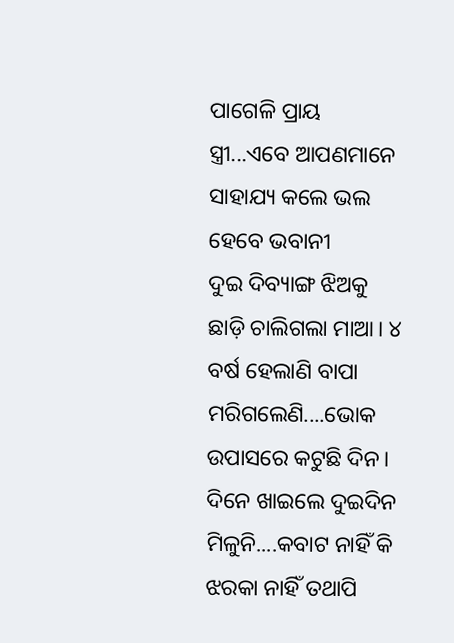ପାଗେଳି ପ୍ରାୟ ସ୍ତ୍ରୀ...ଏବେ ଆପଣମାନେ ସାହାଯ୍ୟ କଲେ ଭଲ ହେବେ ଭବାନୀ
ଦୁଇ ଦିବ୍ୟାଙ୍ଗ ଝିଅକୁ ଛାଡ଼ି ଚାଲିଗଲା ମାଆ। ୪ ବର୍ଷ ହେଲାଣି ବାପା ମରିଗଲେଣି....ଭୋକ ଉପାସରେ କଟୁଛି ଦିନ। ଦିନେ ଖାଇଲେ ଦୁଇଦିନ ମିଳୁନି....କବାଟ ନାହିଁ କି ଝରକା ନାହିଁ ତଥାପି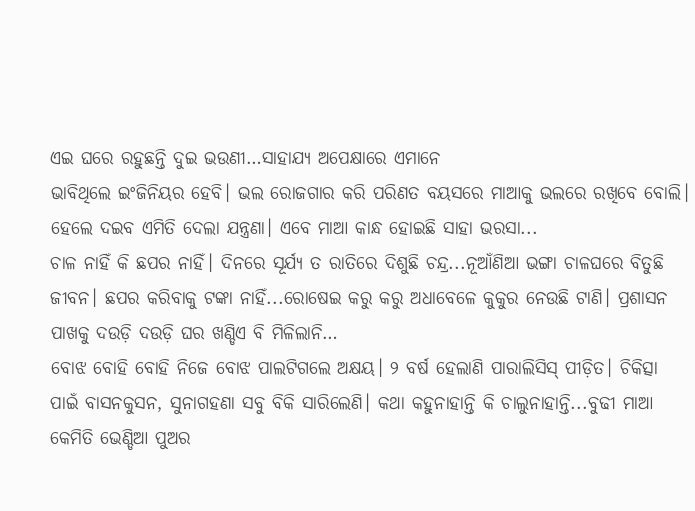ଏଇ ଘରେ ରହୁଛନ୍ତି ଦୁଇ ଭଉଣୀ…ସାହାଯ୍ୟ ଅପେକ୍ଷାରେ ଏମାନେ
ଭାବିଥିଲେ ଇଂଜିନିୟର ହେବି। ଭଲ ରୋଜଗାର କରି ପରିଣତ ବୟସରେ ମାଆକୁ ଭଲରେ ରଖିବେ ବୋଲି। ହେଲେ ଦଇବ ଏମିତି ଦେଲା ଯନ୍ତ୍ରଣା। ଏବେ ମାଆ କାନ୍ଧ ହୋଇଛି ସାହା ଭରସା...
ଚାଳ ନାହିଁ କି ଛପର ନାହିଁ। ଦିନରେ ସୂର୍ଯ୍ୟ ତ ରାତିରେ ଦିଶୁଛି ଚନ୍ଦ୍ର...ନୂଆଁଣିଆ ଭଙ୍ଗା ଚାଳଘରେ ବିତୁଛି ଜୀବନ। ଛପର କରିବାକୁ ଟଙ୍କା ନାହିଁ...ରୋଷେଇ କରୁ କରୁ ଅଧାବେଳେ କୁକୁର ନେଉଛି ଟାଣି। ପ୍ରଶାସନ ପାଖକୁ ଦଉଡ଼ି ଦଉଡ଼ି ଘର ଖଣ୍ଡିଏ ବି ମିଳିଲାନି…
ବୋଝ ବୋହି ବୋହି ନିଜେ ବୋଝ ପାଲଟିଗଲେ ଅକ୍ଷୟ। ୨ ବର୍ଷ ହେଲାଣି ପାରାଲିସିସ୍ ପୀଡ଼ିତ। ଚିକିତ୍ସା ପାଇଁ ବାସନକୁସନ, ସୁନାଗହଣା ସବୁ ବିକି ସାରିଲେଣି। କଥା କହୁନାହାନ୍ତି କି ଚାଲୁନାହାନ୍ତି...ବୁଢୀ ମାଆ କେମିତି ଭେଣ୍ଡିଆ ପୁଅର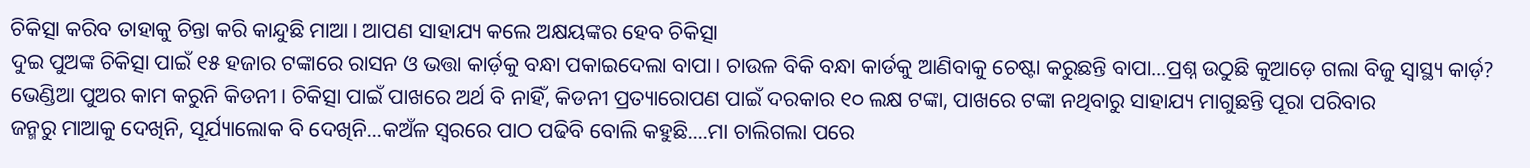ଚିକିତ୍ସା କରିବ ତାହାକୁ ଚିନ୍ତା କରି କାନ୍ଦୁଛି ମାଆ। ଆପଣ ସାହାଯ୍ୟ କଲେ ଅକ୍ଷୟଙ୍କର ହେବ ଚିକିତ୍ସା
ଦୁଇ ପୁଅଙ୍କ ଚିକିତ୍ସା ପାଇଁ ୧୫ ହଜାର ଟଙ୍କାରେ ରାସନ ଓ ଭତ୍ତା କାର୍ଡ଼କୁ ବନ୍ଧା ପକାଇଦେଲା ବାପା। ଚାଉଳ ବିକି ବନ୍ଧା କାର୍ଡକୁ ଆଣିବାକୁ ଚେଷ୍ଟା କରୁଛନ୍ତି ବାପା...ପ୍ରଶ୍ନ ଉଠୁଛି କୁଆଡ଼େ ଗଲା ବିଜୁ ସ୍ୱାସ୍ଥ୍ୟ କାର୍ଡ଼?
ଭେଣ୍ଡିଆ ପୁଅର କାମ କରୁନି କିଡନୀ। ଚିକିତ୍ସା ପାଇଁ ପାଖରେ ଅର୍ଥ ବି ନାହିଁ, କିଡନୀ ପ୍ରତ୍ୟାରୋପଣ ପାଇଁ ଦରକାର ୧୦ ଲକ୍ଷ ଟଙ୍କା, ପାଖରେ ଟଙ୍କା ନଥିବାରୁ ସାହାଯ୍ୟ ମାଗୁଛନ୍ତି ପୂରା ପରିବାର
ଜନ୍ମରୁ ମାଆକୁ ଦେଖିନି, ସୂର୍ଯ୍ୟାଲୋକ ବି ଦେଖିନି...କଅଁଳ ସ୍ୱରରେ ପାଠ ପଢିବି ବୋଲି କହୁଛି....ମା ଚାଲିଗଲା ପରେ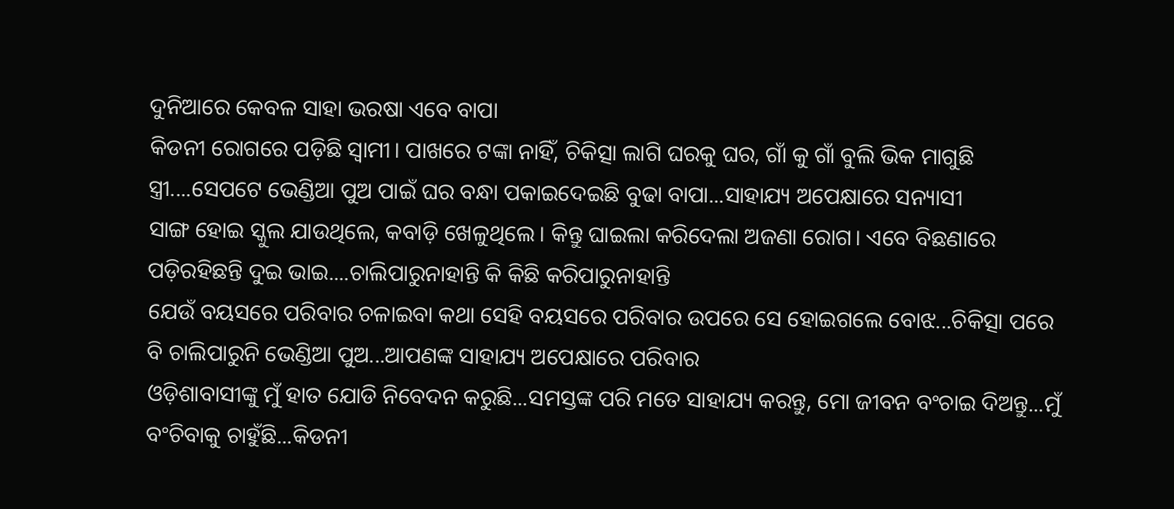ଦୁନିଆରେ କେବଳ ସାହା ଭରଷା ଏବେ ବାପା
କିଡନୀ ରୋଗରେ ପଡ଼ିଛି ସ୍ୱାମୀ। ପାଖରେ ଟଙ୍କା ନାହିଁ, ଚିକିତ୍ସା ଲାଗି ଘରକୁ ଘର, ଗାଁ କୁ ଗାଁ ବୁଲି ଭିକ ମାଗୁଛି ସ୍ତ୍ରୀ....ସେପଟେ ଭେଣ୍ଡିଆ ପୁଅ ପାଇଁ ଘର ବନ୍ଧା ପକାଇଦେଇଛି ବୁଢା ବାପା...ସାହାଯ୍ୟ ଅପେକ୍ଷାରେ ସନ୍ୟାସୀ
ସାଙ୍ଗ ହୋଇ ସ୍କୁଲ ଯାଉଥିଲେ, କବାଡ଼ି ଖେଳୁଥିଲେ। କିନ୍ତୁ ଘାଇଲା କରିଦେଲା ଅଜଣା ରୋଗ। ଏବେ ବିଛଣାରେ ପଡ଼ିରହିଛନ୍ତି ଦୁଇ ଭାଇ....ଚାଲିପାରୁନାହାନ୍ତି କି କିଛି କରିପାରୁନାହାନ୍ତି
ଯେଉଁ ବୟସରେ ପରିବାର ଚଳାଇବା କଥା ସେହି ବୟସରେ ପରିବାର ଉପରେ ସେ ହୋଇଗଲେ ବୋଝ...ଚିକିତ୍ସା ପରେ ବି ଚାଲିପାରୁନି ଭେଣ୍ଡିଆ ପୁଅ...ଆପଣଙ୍କ ସାହାଯ୍ୟ ଅପେକ୍ଷାରେ ପରିବାର
ଓଡ଼ିଶାବାସୀଙ୍କୁ ମୁଁ ହାତ ଯୋଡି ନିବେଦନ କରୁଛି...ସମସ୍ତଙ୍କ ପରି ମତେ ସାହାଯ୍ୟ କରନ୍ତୁ, ମୋ ଜୀବନ ବଂଚାଇ ଦିଅନ୍ତୁ...ମୁଁ ବଂଚିବାକୁ ଚାହୁଁଛି...କିଡନୀ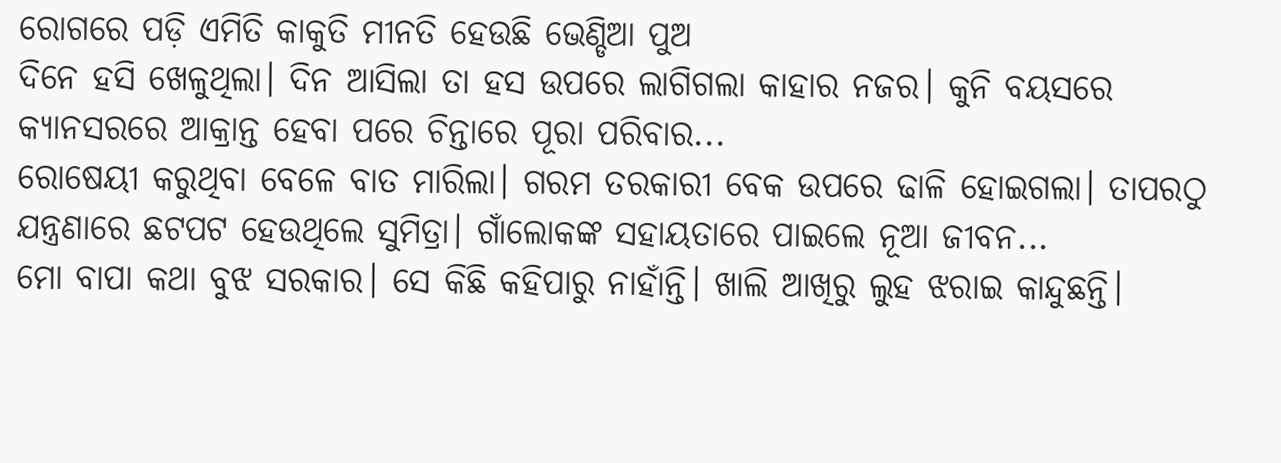ରୋଗରେ ପଡ଼ି ଏମିତି କାକୁତି ମୀନତି ହେଉଛି ଭେଣ୍ଡିଆ ପୁଅ
ଦିନେ ହସି ଖେଳୁଥିଲା। ଦିନ ଆସିଲା ତା ହସ ଉପରେ ଲାଗିଗଲା କାହାର ନଜର। କୁନି ବୟସରେ କ୍ୟାନସରରେ ଆକ୍ରାନ୍ତ ହେବା ପରେ ଚିନ୍ତାରେ ପୂରା ପରିବାର...
ରୋଷେୟୀ କରୁଥିବା ବେଳେ ବାତ ମାରିଲା। ଗରମ ତରକାରୀ ବେକ ଉପରେ ଢାଳି ହୋଇଗଲା। ତାପରଠୁ ଯନ୍ତ୍ରଣାରେ ଛଟପଟ ହେଉଥିଲେ ସୁମିତ୍ରା। ଗାଁଲୋକଙ୍କ ସହାୟତାରେ ପାଇଲେ ନୂଆ ଜୀବନ...
ମୋ ବାପା କଥା ବୁଝ ସରକାର। ସେ କିଛି କହିପାରୁ ନାହାଁନ୍ତି। ଖାଲି ଆଖିରୁ ଲୁହ ଝରାଇ କାନ୍ଦୁଛନ୍ତି।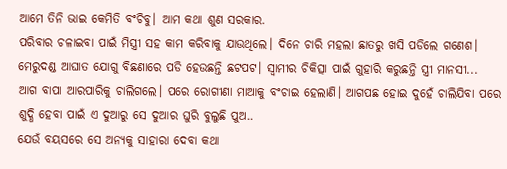ଆମେ ତିନି ଭାଇ କେମିତି ବଂଚିବୁ। ଆମ କଥା ଶୁଣ ସରକାର.
ପରିବାର ଚଳାଇବା ପାଇଁ ମିସ୍ତ୍ରୀ ସହ କାମ କରିବାକୁ ଯାଉଥିଲେ। ଦିନେ ଚାରି ମହଲା ଛାତରୁ ଖସି ପଡିଲେ ଗଣେଶ। ମେରୁଦଣ୍ଡ ଆଘାତ ଯୋଗୁ ବିଛଣାରେ ପଡି ହେଉଛନ୍ତି ଛଟପଟ। ସ୍ୱାମୀର ଚିକିତ୍ସା ପାଇଁ ଗୁହାରି କରୁଛନ୍ତି ସ୍ତ୍ରୀ ମାନସୀ...
ଆଗ ବାପା ଆରପାରିକୁ ଚାଲିଗଲେ। ପରେ ରୋଗୀଣା ମାଆକୁ ବଂଚାଇ ହେଲାଣି। ଆଗପଛ ହୋଇ ଦୁହେଁ ଚାଲିଯିବା ପରେ ଶୁଦ୍ଧି ହେବା ପାଇଁ ଏ ଦୁଆରୁ ସେ ଦୁଆର ଘୁରି ବୁଲୁଛି ପୁଅ..
ଯେଉଁ ବୟସରେ ସେ ଅନ୍ୟକୁ ସାହାରା ଦେବା କଥା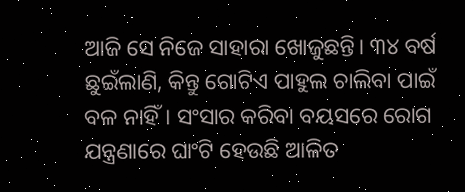ଆଜି ସେ ନିଜେ ସାହାରା ଖୋଜୁଛନ୍ତି। ୩୪ ବର୍ଷ ଛୁଇଁଲାଣି, କିନ୍ତୁ ଗୋଟିଏ ପାହୁଲ ଚାଲିବା ପାଇଁ ବଳ ନାହିଁ। ସଂସାର କରିବା ବୟସରେ ରୋଗ ଯନ୍ତ୍ରଣାରେ ଘାଂଟି ହେଉଛି ଆଳିତ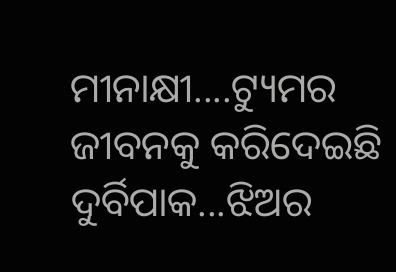ମୀନାକ୍ଷୀ....ଟ୍ୟୁମର ଜୀବନକୁ କରିଦେଇଛି ଦୁର୍ବିପାକ...ଝିଅର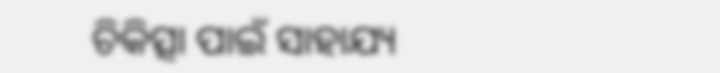ଚିକିତ୍ସା ପାଇଁ ସାହାଯ୍ୟ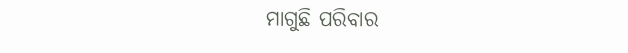ମାଗୁଛି ପରିବାର